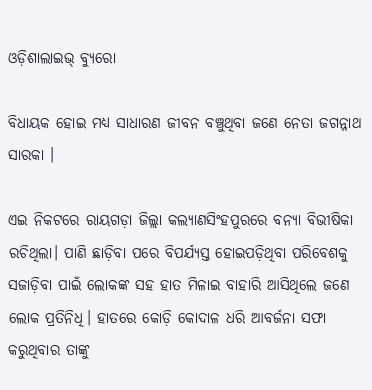ଓଡ଼ିଶାଲାଇଭ୍‌ ବ୍ୟୁରୋ

ବିଧାୟକ ହୋଇ ମଧ୍ୟ ସାଧାରଣ ଜୀବନ ବଞ୍ଚୁଥିବା ଜଣେ ନେତା ଜଗନ୍ନାଥ ସାରକା ।

ଏଇ ନିକଟରେ ରାୟଗଡ଼ା ଜିଲ୍ଲା କଲ୍ୟାଣସିଂହପୁରରେ ବନ୍ୟା ବିଭୀଷିକା ରଚିଥିଲା। ପାଣି ଛାଡ଼ିବା ପରେ ବିପର୍ଯ୍ୟସ୍ତ ହୋଇପଡ଼ିଥିବା ପରିବେଶକୁ ସଜାଡ଼ିବା ପାଇଁ ଲୋକଙ୍କ ସହ ହାତ ମିଳାଇ ବାହାରି ଆସିଥିଲେ ଜଣେ ଲୋକ ପ୍ରତିନିଧି। ହାତରେ କୋଡ଼ି କୋଦାଳ ଧରି ଆବର୍ଜନା ସଫା କରୁଥିବାର ତାଙ୍କୁ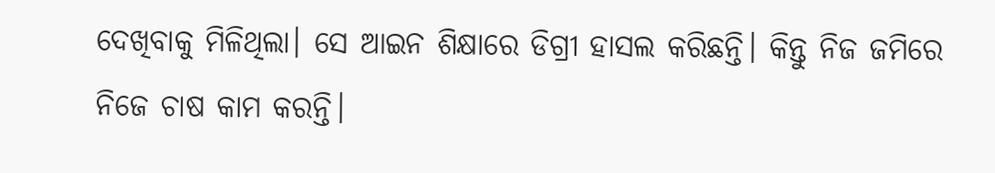ଦେଖିବାକୁ ମିଳିଥିଲା। ସେ ଆଇନ ଶିକ୍ଷାରେ ଡିଗ୍ରୀ ହାସଲ କରିଛନ୍ତି। କିନ୍ତୁ ନିଜ ଜମିରେ ନିଜେ ଚାଷ କାମ କରନ୍ତି।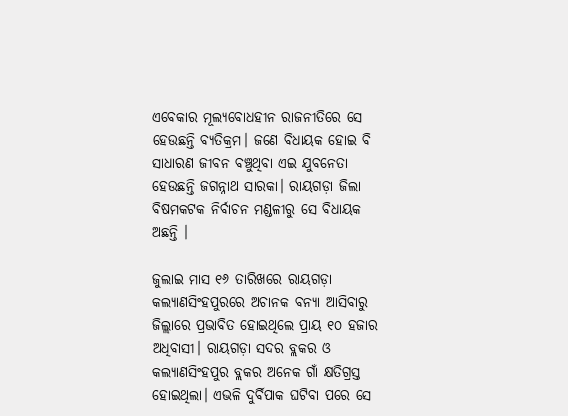ଏବେକାର ମୂଲ୍ୟବୋଧହୀନ ରାଜନୀତିରେ ସେ ହେଉଛନ୍ତି ବ୍ୟତିକ୍ରମ। ଜଣେ ବିଧାୟକ ହୋଇ ବି ସାଧାରଣ ଜୀବନ ବଞ୍ଚୁଥିବା ଏଇ ଯୁବନେତା ହେଉଛନ୍ତି ଜଗନ୍ନାଥ ସାରକା। ରାୟଗଡ଼ା ଜିଲା ବିଷମକଟକ ନିର୍ବାଚନ ମଣ୍ଡଳୀରୁ ସେ ବିଧାୟକ ଅଛନ୍ତି ।

ଜୁଲାଇ ମାସ ୧୬ ତାରିଖରେ ରାୟଗଡ଼ା କଲ୍ୟାଣସିଂହପୁରରେ ଅଚାନକ ବନ୍ୟା ଆସିବାରୁ ଜିଲ୍ଲାରେ ପ୍ରଭାବିତ ହୋଇଥିଲେ ପ୍ରାୟ ୧୦ ହଜାର ଅଧିବାସୀ। ରାୟଗଡ଼ା ସଦର ବ୍ଲକର ଓ କଲ୍ୟାଣସିଂହପୁର ବ୍ଲକର ଅନେକ ଗାଁ କ୍ଷତିଗ୍ରସ୍ତ ହୋଇଥିଲା। ଏଭଳି ଦୁର୍ବିପାକ ଘଟିବା ପରେ ସେ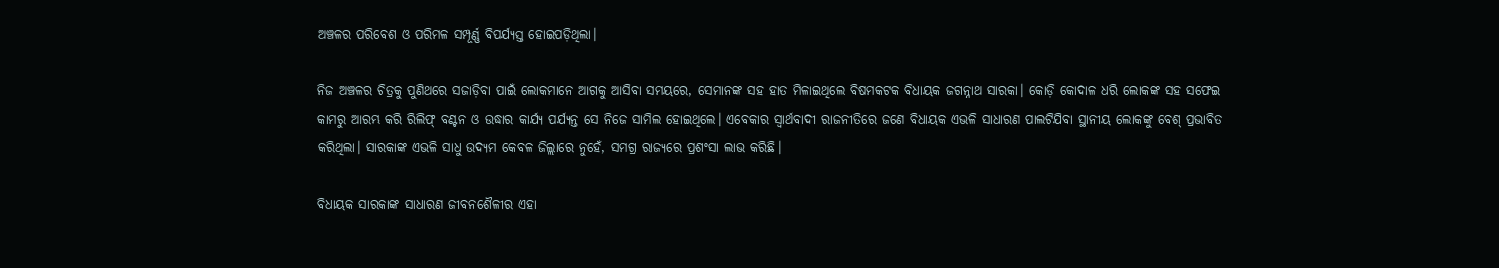ଅଞ୍ଚଳର ପରିବେଶ ଓ ପରିମଳ ସମ୍ପୂର୍ଣ୍ଣ ବିପର୍ଯ୍ୟସ୍ତ ହୋଇପଡ଼ିଥିଲା।

ନିଜ ଅଞ୍ଚଳର ଚିତ୍ରକୁ ପୁଣିଥରେ ସଜାଡ଼ିବା ପାଇଁ ଲୋକମାନେ ଆଗକୁ ଆସିବା ସମୟରେ, ସେମାନଙ୍କ ସହ ହାତ ମିଳାଇଥିଲେ ବିଷମକଟକ ବିଧାୟକ ଜଗନ୍ନାଥ ସାରକା। କୋଡ଼ି କୋଦାଳ ଧରି ଲୋକଙ୍କ ସହ ସଫେଇ କାମରୁ ଆରମ୍ଭ କରି ରିଲିଫ୍ ବଣ୍ଟନ ଓ ଉଦ୍ଧାର କାର୍ଯ୍ୟ ପର୍ଯ୍ୟନ୍ତ ସେ ନିଜେ ସାମିଲ ହୋ‍ଇଥିଲେ। ଏବେକାର ସ୍ୱାର୍ଥବାଦୀ ରାଜନୀତିରେ ଜଣେ ବିଧାୟକ ଏଭଳି ସାଧାରଣ ପାଲଟିଯିବା ସ୍ଥାନୀୟ ଲୋକଙ୍କୁ ବେଶ୍ ପ୍ରଭାବିତ କରିଥିଲା। ସାରକାଙ୍କ ଏଭଳି ସାଧୁ ଉଦ୍ୟମ କେବଳ ଜିଲ୍ଲାରେ ନୁହେଁ, ସମଗ୍ର ରାଜ୍ୟରେ ପ୍ରଶଂସା ଲାଭ କରିଛି।

ବିଧାୟକ ସାରକାଙ୍କ ସାଧାରଣ ଜୀବନଶୈଳୀର ଏହା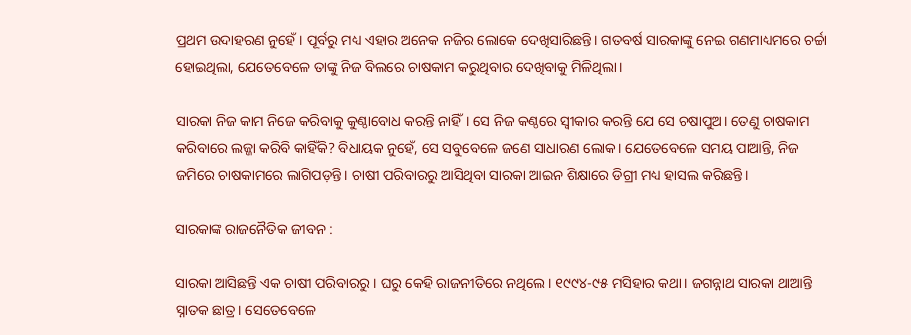ପ୍ରଥମ ଉଦାହରଣ ନୁହେଁ। ପୂର୍ବରୁ ମଧ୍ୟ ଏହାର ଅନେକ ନଜିର ଲୋକେ ଦେଖିସାରିଛନ୍ତି। ଗତବର୍ଷ ସାରକାଙ୍କୁ ନେଇ ଗଣମାଧ୍ୟମରେ ଚର୍ଚ୍ଚା ହୋଇଥିଲା, ଯେତେବେଳେ ତାଙ୍କୁ ନିଜ ବିଲରେ ଚାଷକାମ କରୁଥିବାର ଦେଖିବାକୁ ମିଳିଥିଲା।

ସାରକା ନିଜ କାମ ନିଜେ କରିବାକୁ କୁଣ୍ଠାବୋଧ କରନ୍ତି ନାହିଁ। ସେ ନିଜ କଣ୍ଠରେ ସ୍ୱୀକାର କରନ୍ତି ଯେ ସେ ଚଷାପୁଅ। ତେଣୁ ଚାଷକାମ କରିବାରେ ଲଜ୍ଜା କରିବି କାହିଁକି? ବିଧାୟକ ନୁହେଁ, ସେ ସବୁବେଳେ ଜଣେ ସାଧାରଣ ଲୋକ। ଯେତେବେଳେ ସମୟ ପାଆନ୍ତି, ନିଜ ଜମିରେ ଚାଷକାମରେ ଲାଗିପଡ଼ନ୍ତି। ଚାଷୀ ପରିବାରରୁ ଆସିଥିବା ସାରକା ଆଇନ ଶିକ୍ଷାରେ ଡିଗ୍ରୀ ମଧ୍ୟ ହାସଲ କରିଛନ୍ତି।

ସାରକାଙ୍କ ରାଜନୈତିକ ଜୀବନ :

ସାରକା ଆସିଛନ୍ତି ଏକ ଚାଷୀ ପରିବାରରୁ। ଘରୁ କେହି ରାଜନୀତିରେ ନଥିଲେ। ୧୯୯୪-୯୫ ମସିହାର କଥା। ଜଗନ୍ନାଥ ସାରକା ଥାଆନ୍ତି ସ୍ନାତକ ଛାତ୍ର। ସେତେବେଳେ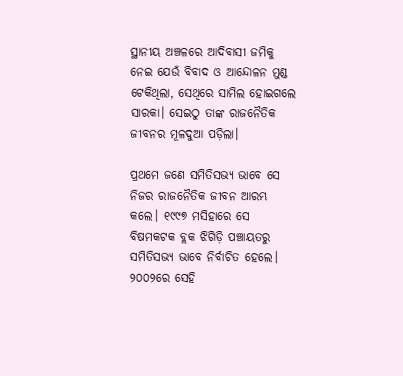ସ୍ଥାନୀୟ ଅଞ୍ଚଳରେ ଆଦିବାସୀ ଜମିକୁ ନେଇ ଯେଉଁ ବିବାଦ ଓ ଆନ୍ଦୋଳନ ମୁଣ୍ଡ ଟେକିଥିଲା, ସେଥିରେ ସାମିଲ ହୋଇଗଲେ ସାରକା। ସେଇଠୁ ତାଙ୍କ ରାଜନୈତିକ ଜୀବନର ମୂଳଦୁଆ ପଡ଼ିଲା।

ପ୍ରଥମେ ଜଣେ ସମିତିସଭ୍ୟ ଭାବେ ସେ ନିଜର ରାଜନୈତିକ ଜୀବନ ଆରମ୍ଭ କଲେ। ୧୯୯୭ ମସିହାରେ ସେ ବିଷମକଟକ ବ୍ଲକ ଝିଗିଡ଼ି ପଞ୍ଚାୟତରୁ ସମିତିସଭ୍ୟ ଭାବେ ନିର୍ବାଚିତ ହେଲେ। ୨୦୦୨ରେ ସେହି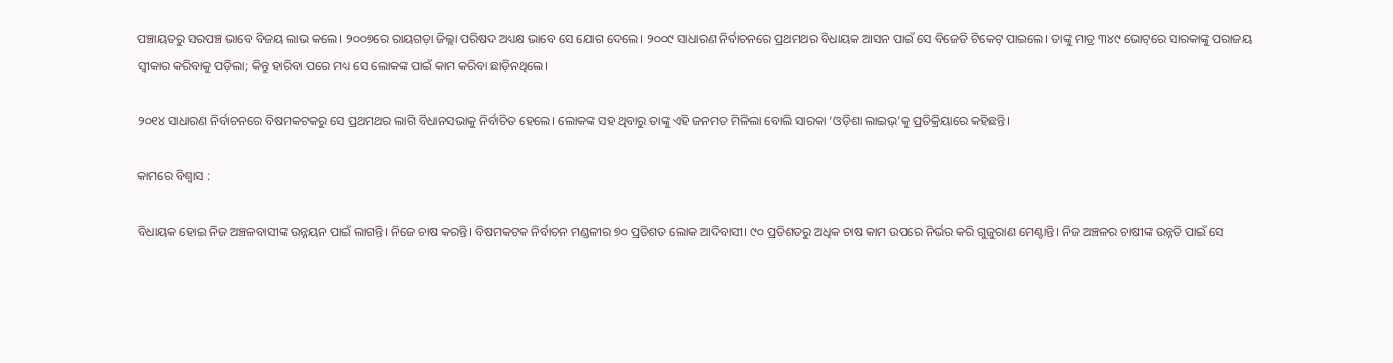ପଞ୍ଚାୟତରୁ ସରପଞ୍ଚ ଭାବେ ବିଜୟ ଲାଭ କଲେ। ୨୦୦୭ରେ ରାୟଗଡ଼ା ଜିଲ୍ଲା ପରିଷଦ ଅଧ୍ୟକ୍ଷ ଭାବେ ସେ ଯୋଗ ଦେଲେ। ୨୦୦୯ ସାଧାରଣ ନିର୍ବାଚନରେ ପ୍ରଥମଥର ବିଧାୟକ ଆସନ ପାଇଁ ସେ ବିଜେଡି ଟିକେଟ୍ ପାଇଲେ। ତାଙ୍କୁ ମାତ୍ର ୩୪୯ ଭୋଟ୍‌‍ରେ ସାରକାଙ୍କୁ ପରାଜୟ ସ୍ୱୀକାର କରିବାକୁ ପଡ଼ିଲା; କିନ୍ତୁ ହାରିବା ପରେ ମଧ୍ୟ ସେ ଲୋକଙ୍କ ପାଇଁ କାମ କରିବା ଛାଡ଼ିନଥିଲେ।

୨୦୧୪ ସାଧାରଣ ନିର୍ବାଚନରେ ବିଷମକଟକରୁ ସେ ପ୍ରଥମଥର ଲାଗି ବିଧାନସଭାକୁ ନିର୍ବାଚିତ ହେଲେ। ଲୋକଙ୍କ ସହ ଥିବାରୁ ତାଙ୍କୁ ଏହି ଜନମତ ମିଳିଲା ବୋଲି ସାରକା ‘ଓଡ଼ିଶା ଲାଇଭ୍’କୁ ପ୍ରତିକ୍ରିୟାରେ କହିଛନ୍ତି।

କାମରେ ବିଶ୍ୱାସ :

ବିଧାୟକ ହୋଇ ନିଜ ଅଞ୍ଚଳବାସୀଙ୍କ ଉନ୍ନୟନ ପାଇଁ ଲାଗନ୍ତି। ନିଜେ ଚାଷ କରନ୍ତି। ବିଷମକଟକ ନିର୍ବାଚନ ମଣ୍ଡଳୀର ୭୦ ପ୍ରତିଶତ ଲୋକ ଆଦିବାସୀ। ୯୦ ପ୍ରତିଶତରୁ ଅଧିକ ଚାଷ କାମ ଉପରେ ନିର୍ଭର କରି ଗୁଜୁରାଣ ମେଣ୍ଟାନ୍ତି। ନିଜ ଅଞ୍ଚଳର ଚାଷୀଙ୍କ ଉନ୍ନତି ପାଇଁ ସେ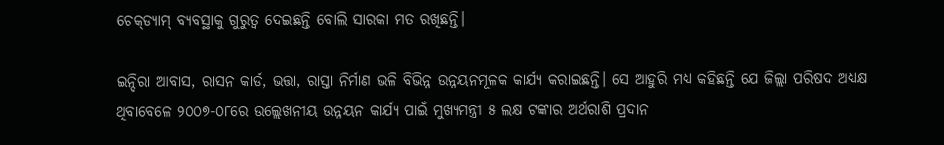ଚେକ୍‌‍ଡ୍ୟାମ୍ ବ୍ୟବସ୍ଥାକୁ ଗୁରୁତ୍ୱ ଦେଇଛନ୍ତି ବୋଲି ସାରକା ମତ ରଖିଛନ୍ତି।

ଇନ୍ଦିରା ଆବାସ, ରାସନ କାର୍ଡ, ଭତ୍ତା, ରାସ୍ତା ନିର୍ମାଣ ଭଳି ବିଭିନ୍ନ ଉନ୍ନୟନମୂଳକ କାର୍ଯ୍ୟ କରାଇଛନ୍ତି। ସେ ଆହୁରି ମଧ୍ୟ କହିଛନ୍ତି ଯେ ଜିଲ୍ଲା ପରିଷଦ ଅଧ୍ୟକ୍ଷ ଥିବାବେଳେ ୨୦୦୭-୦୮ରେ ଉଲ୍ଲେଖନୀୟ ଉନ୍ନୟନ କାର୍ଯ୍ୟ ପାଇଁ ମୁଖ୍ୟମନ୍ତ୍ରୀ ୫ ଲକ୍ଷ ଟଙ୍କାର ଅର୍ଥରାଶି ପ୍ରଦାନ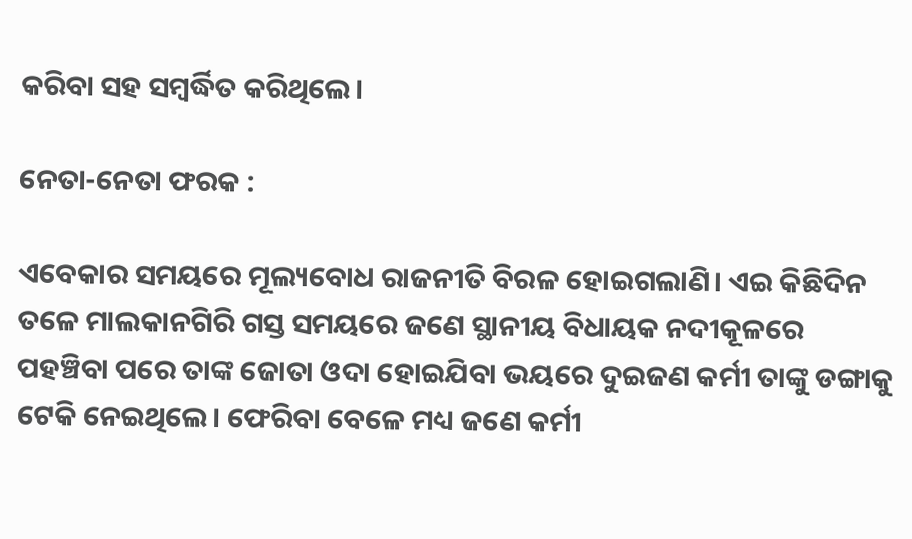କରିବା ସହ ସମ୍ବର୍ଦ୍ଧିତ କରିଥିଲେ।

ନେତା-ନେତା ଫରକ :

ଏବେକାର ସମୟରେ ମୂଲ୍ୟବୋଧ ରାଜନୀତି ବିରଳ ହୋଇଗଲାଣି। ଏଇ କିଛିଦିନ ତଳେ ମାଲକାନଗିରି ଗସ୍ତ ସମୟରେ ଜଣେ ସ୍ଥାନୀୟ ବିଧାୟକ ନଦୀକୂଳରେ ପହଞ୍ଚିବା ପରେ ତାଙ୍କ ଜୋତା ଓଦା ହୋଇଯିବା ଭୟରେ ଦୁଇଜଣ କର୍ମୀ ତାଙ୍କୁ ଡଙ୍ଗାକୁ ଟେକି ନେଇଥିଲେ। ଫେରିବା ବେଳେ ମଧ୍ୟ ଜଣେ କର୍ମୀ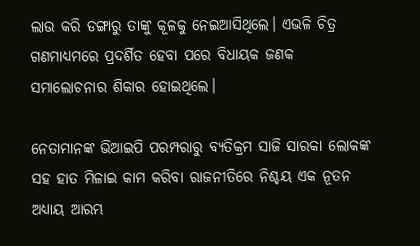ଲାଉ କରି ଡଙ୍ଗାରୁ ତାଙ୍କୁ କୂଳକୁ ନେଇଆସିଥିଲେ। ଏଭଳି ଚିତ୍ର ଗଣମାଧ୍ୟମରେ ପ୍ରଦର୍ଶିତ ହେବା ପରେ ବିଧାୟକ ଜଣକ ସମାଲୋଚନାର ଶିକାର ହୋଇଥିଲେ।

ନେତାମାନଙ୍କ ଭିଆଇପି ପରମ୍ପରାରୁ ବ୍ୟତିକ୍ରମ ସାଜି ସାରକା ଲୋକଙ୍କ ସହ ହାତ ମିଳାଇ କାମ କରିବା ରାଜନୀତିରେ ନିଶ୍ଚୟ ଏକ ନୂତନ ଅଧ୍ୟାୟ ଆରମ୍ଭ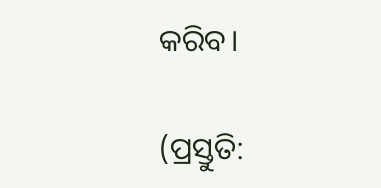କରିବ।

(ପ୍ରସ୍ତୁତି: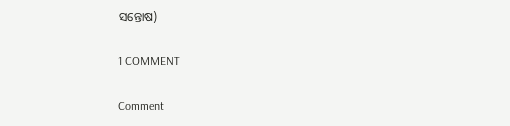ସନ୍ତୋଷ)

1 COMMENT

Comment